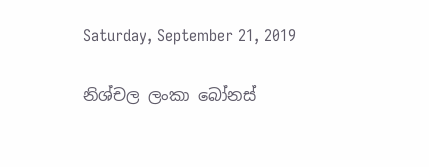Saturday, September 21, 2019

නිශ්චල ලංකා බෝනස්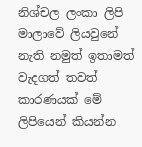නිශ්චල ලංකා ලිපි මාලාවේ ලියවුනේ නැති නමුත් ඉතාමත් වැදගත් තවත් කාරණයක් මේ ලිපියෙන් කියන්න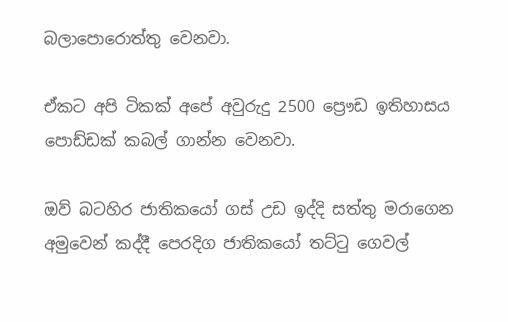බලාපොරොත්තු වෙනවා.

ඒකට අපි ටිකක් අපේ අවුරුදු 2500 ප්‍රෞඩ ඉතිහාසය පොඩ්ඩක් කබල් ගාන්න වෙනවා.

ඔව් බටහිර ජාතිකයෝ ගස් උඩ ඉද්දි සත්තු මරාගෙන අමුවෙන් කද්දී පෙරදිග ජාතිකයෝ තට්ටු ගෙවල්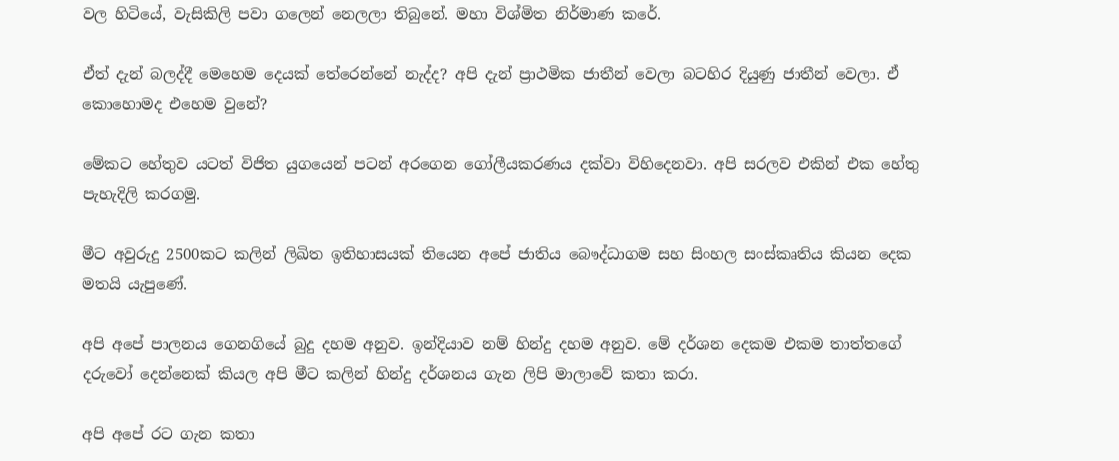වල හිටියේ, වැසිකිලි පවා ගලෙන් නෙලලා තිබුනේ. මහා විශ්මිත නිර්මාණ කරේ.

ඒත් දැන් බලද්දී මෙහෙම දෙයක් තේරෙන්නේ නැද්ද? අපි දැන් ප්‍රාථමික ජාතීන් වෙලා බටහිර දියුණු ජාතීන් වෙලා. ඒ කොහොමද එහෙම වුනේ?

මේකට හේතුව යටත් විජිත යුගයෙන් පටන් අරගෙන ගෝලීයකරණය දක්වා විහිදෙනවා. අපි සරලව එකින් එක හේතු පැහැදිලි කරගමු.

මීට අවුරුදු 2500කට කලින් ලිඛිත ඉතිහාසයක් තියෙන අපේ ජාතිය බෞද්ධාගම සහ සිංහල සංස්කෘතිය කියන දෙක මතයි යැපුණේ.

අපි අපේ පාලනය ගෙනගියේ බුදු දහම අනුව. ඉන්දියාව නම් හින්දු දහම අනුව. මේ දර්ශන දෙකම එකම තාත්තගේ දරුවෝ දෙන්නෙක් කියල අපි මීට කලින් හින්දු දර්ශනය ගැන ලිපි මාලාවේ කතා කරා.

අපි අපේ රට ගැන කතා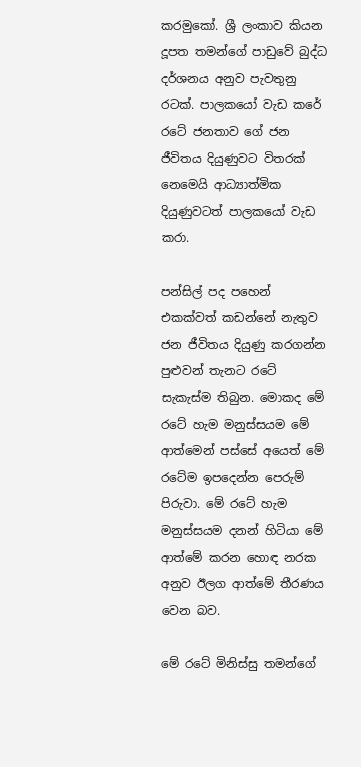කරමුකෝ. ශ්‍රී ලංකාව කියන දූපත තමන්ගේ පාඩුවේ බුද්ධ දර්ශනය අනුව පැවතුනු රටක්. පාලකයෝ වැඩ කරේ රටේ ජනතාව ගේ ජන ජීවිතය දියුණුවට විතරක් නෙමෙයි ආධ්‍යාත්මික දියුණුවටත් පාලකයෝ වැඩ කරා.

පන්සිල් පද පහෙන් එකක්වත් කඩන්නේ නැතුව ජන ජීවිතය දියුණු කරගන්න පුළුවන් තැනට රටේ සැකැස්ම තිබුන. මොකද මේ රටේ හැම මනුස්සයම මේ ආත්මෙන් පස්සේ අයෙත් මේ රටේම ඉපදෙන්න පෙරුම් පිරුවා. මේ රටේ හැම මනුස්සයම දනන් හිටියා මේ ආත්මේ කරන හොඳ නරක අනුව ඊලග ආත්මේ තීරණය වෙන බව.

මේ රටේ මිනිස්සු තමන්ගේ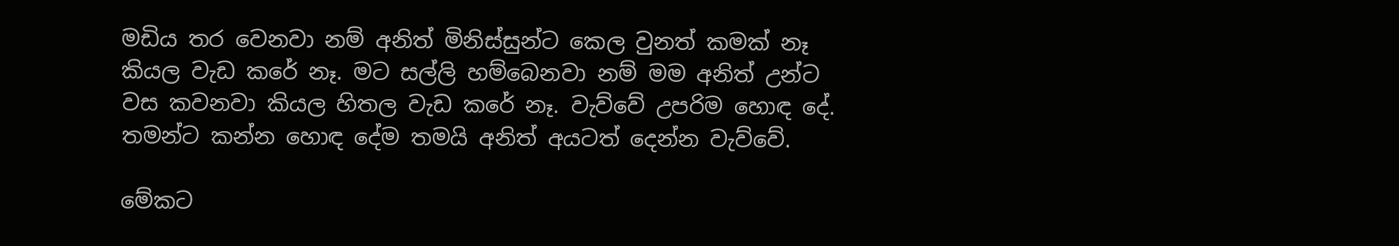මඩිය තර වෙනවා නම් අනිත් මිනිස්සුන්ට කෙල වුනත් කමක් නෑ කියල වැඩ කරේ නෑ. මට සල්ලි හම්බෙනවා නම් මම අනිත් උන්ට වස කවනවා කියල හිතල වැඩ කරේ නෑ. වැව්වේ උපරිම හොඳ දේ. තමන්ට කන්න හොඳ දේම තමයි අනිත් අයටත් දෙන්න වැව්වේ.

මේකට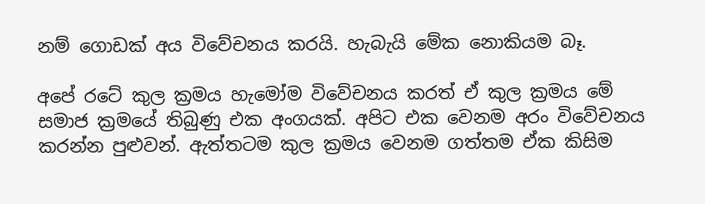නම් ගොඩක් අය විවේචනය කරයි. හැබැයි මේක නොකියම බෑ.

අපේ රටේ කුල ක්‍රමය හැමෝම විවේචනය කරත් ඒ කුල ක්‍රමය මේ සමාජ ක්‍රමයේ තිබුණු එක අංගයක්. අපිට එක වෙනම අරං විවේචනය කරන්න පුළුවන්. ඇත්තටම කුල ක්‍රමය වෙනම ගත්තම ඒක කිසිම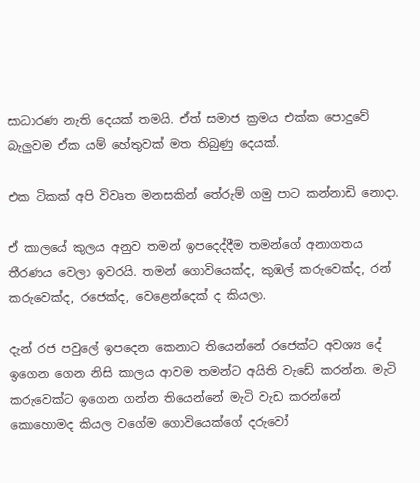සාධාරණ නැති දෙයක් තමයි. ඒත් සමාජ ක්‍රමය එක්ක පොදුවේ බැලුවම ඒක යම් හේතුවක් මත තිබුණු දෙයක්.

එක ටිකක් අපි විවෘත මනසකින් තේරුම් ගමු පාට කන්නාඩි නොදා.

ඒ කාලයේ කුලය අනුව තමන් ඉපදෙද්දීම තමන්ගේ අනාගතය තීරණය වෙලා ඉවරයි. තමන් ගොවියෙක්ද, කුඹල් කරුවෙක්ද, රන් කරුවෙක්ද, රජෙක්ද, වෙළෙන්දෙක් ද කියලා.

දැන් රජ පවුලේ ඉපදෙන කෙනාට තියෙන්නේ රජෙක්ට අවශ්‍ය දේ ඉගෙන ගෙන නිසි කාලය ආවම තමන්ට අයිති වැඩේ කරන්න. මැටි කරුවෙක්ට ඉගෙන ගන්න තියෙන්නේ මැටි වැඩ කරන්නේ කොහොමද කියල වගේම ගොවියෙක්ගේ දරුවෝ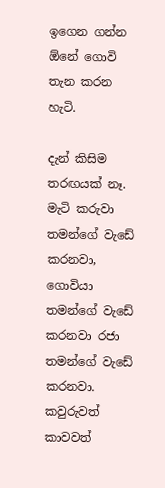ඉගෙන ගන්න ඕනේ ගොවි තැන කරන හැටි.

දැන් කිසිම තරඟයක් නෑ. මැටි කරුවා තමන්ගේ වැඩේ කරනවා, ගොවියා තමන්ගේ වැඩේ කරනවා රජා තමන්ගේ වැඩේ කරනවා. කවුරුවත් කාවවත්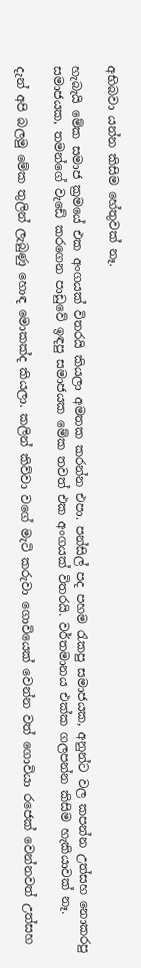අභිබවා යන්න කිසිම හේතුවක් නෑ.

හැබැයි මේක සමාජ ක්‍රමයේ එක අංගයක් විතරයි කියලා අමතක කරන්න එපා. පන්සිල් පද පහම රැකපු සමාජයක, අනුන්ට වල කපන්න උත්සහ නොකරපු සමාජයක, තමන්ගේ වැඩේ කරගෙන පාඩුවේ ඉඳපු සමාජයක මේක තවත් එක අංගයක් විතරයි. වර්තමානය එක්ක ගලපන්න කිසිම හැකියාවක් නෑ.

දැන් අපි බලමු මේක තුලින් ලැබුණු හොඳ මොකක්ද කියලා. කලින් කිව්වා වගේ මැටි කරුවා ගොවියෙක් වෙන්න වත් ගොවියා රජෙක් වෙන්නවත් උත්සහ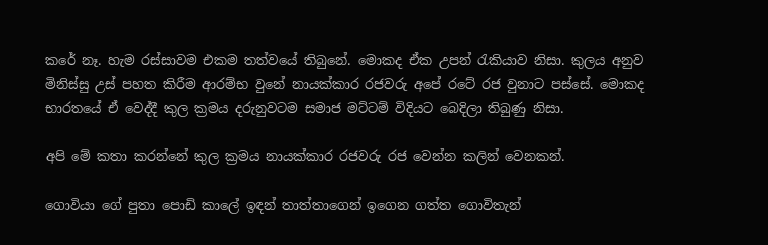කරේ නෑ. හැම රස්සාවම එකම තත්වයේ තිබුනේ. මොකද ඒක උපන් රැකියාව නිසා. කුලය අනුව මිනිස්සු උස් පහත කිරීම ආරම්භ වුනේ නායක්කාර රජවරු අපේ රටේ රජ වුනාට පස්සේ. මොකද භාරතයේ ඒ වෙද්දී කුල ක්‍රමය දරුනුවටම සමාජ මට්ටම් විදියට බෙදිලා තිබුණු නිසා.

අපි මේ කතා කරන්නේ කුල ක්‍රමය නායක්කාර රජවරු රජ වෙන්න කලින් වෙනකන්.

ගොවියා ගේ පුතා පොඩි කාලේ ඉඳන් තාත්තාගෙන් ඉගෙන ගත්ත ගොවිතැන්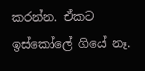කරන්න. ඒකට ඉස්කෝලේ ගියේ නෑ.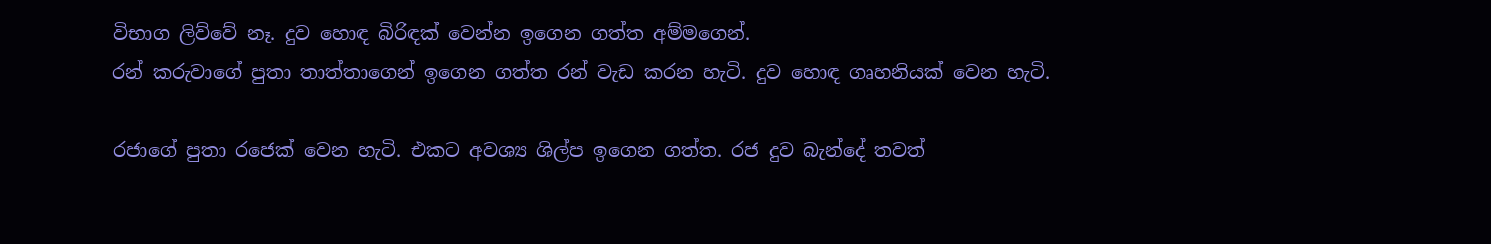විභාග ලිව්වේ නෑ. දුව හොඳ බිරිඳක් වෙන්න ඉගෙන ගත්ත අම්මගෙන්.
රන් කරුවාගේ පුතා තාත්තාගෙන් ඉගෙන ගත්ත රන් වැඩ කරන හැටි. දුව හොඳ ගෘහනියක් වෙන හැටි.

රජාගේ පුතා රජෙක් වෙන හැටි. එකට අවශ්‍ය ශිල්ප ඉගෙන ගත්ත. රජ දුව බැන්දේ තවත්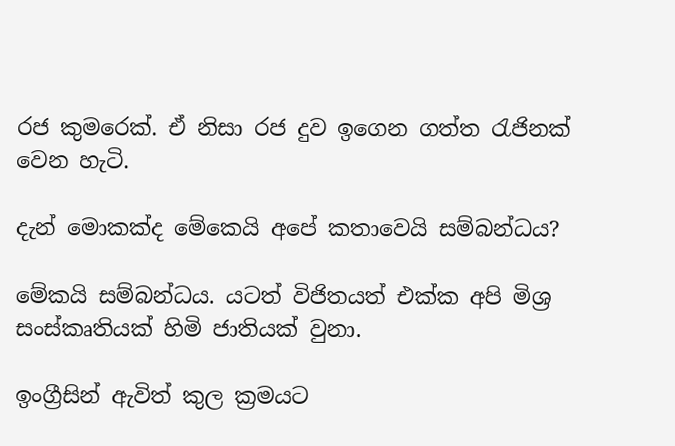රජ කුමරෙක්. ඒ නිසා රජ දුව ඉගෙන ගත්ත රැජිනක් වෙන හැටි.

දැන් මොකක්ද මේකෙයි අපේ කතාවෙයි සම්බන්ධය?

මේකයි සම්බන්ධය. යටත් විජිතයත් එක්ක අපි මිශ්‍ර සංස්කෘතියක් හිමි ජාතියක් වුනා.

ඉංග්‍රීසින් ඇවිත් කුල ක්‍රමයට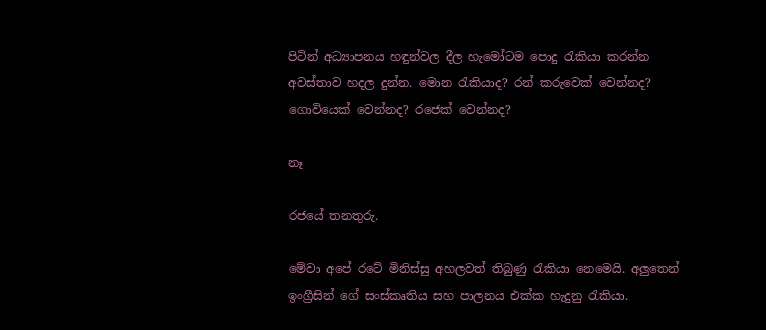පිටින් අධ්‍යාපනය හඳුන්වල දීල හැමෝටම පොදු රැකියා කරන්න අවස්තාව හදල දුන්න. මොන රැකියාද? රන් කරුවෙක් වෙන්නද? ගොවියෙක් වෙන්නද? රජෙක් වෙන්නද?

නෑ

රජයේ තනතුරු.

මේවා අපේ රටේ මිනිස්සු අහලවත් තිබුණු රැකියා නෙමෙයි. අලුතෙන් ඉංග්‍රීසින් ගේ සංස්කෘතිය සහ පාලනය එක්ක හැදුනු රැකියා.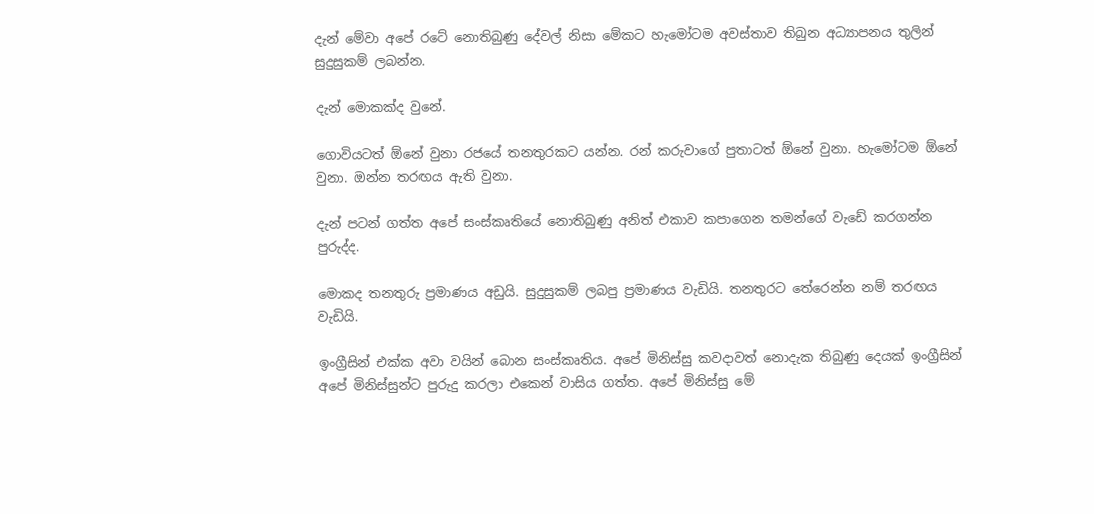දැන් මේවා අපේ රටේ නොතිබුණු දේවල් නිසා මේකට හැමෝටම අවස්තාව තිබුන අධ්‍යාපනය තුලින් සුදුසුකම් ලබන්න.

දැන් මොකක්ද වුනේ.

ගොවියටත් ඕනේ වුනා රජයේ තනතුරකට යන්න. රන් කරුවාගේ පුතාටත් ඕනේ වුනා. හැමෝටම ඕනේ වුනා. ඔන්න තරඟය ඇති වුනා.

දැන් පටන් ගත්ත අපේ සංස්කෘතියේ නොතිබුණු අනිත් එකාව කපාගෙන තමන්ගේ වැඩේ කරගන්න පුරුද්ද.

මොකද තනතුරු ප්‍රමාණය අඩුයි. සුදුසුකම් ලබපු ප්‍රමාණය වැඩියි. තනතුරට තේරෙන්න නම් තරඟය වැඩියි.

ඉංග්‍රීසින් එක්ක අවා වයින් බොන සංස්කෘතිය. අපේ මිනිස්සු කවදාවත් නොදැක තිබුණු දෙයක් ඉංග්‍රීසින් අපේ මිනිස්සුන්ට පුරුදු කරලා එකෙන් වාසිය ගත්ත. අපේ මිනිස්සු මේ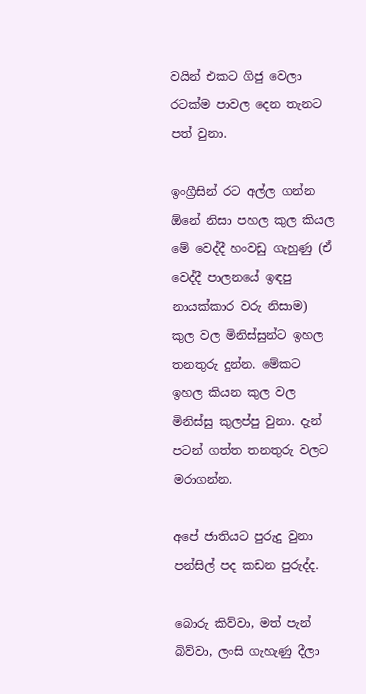වයින් එකට ගිජු වෙලා රටක්ම පාවල දෙන තැනට පත් වුනා.

ඉංග්‍රීසින් රට අල්ල ගන්න ඕනේ නිසා පහල කුල කියල මේ වෙද්දී හංවඩු ගැහුණු (ඒ වෙද්දී පාලනයේ ඉඳපු නායක්කාර වරු නිසාම) කුල වල මිනිස්සුන්ට ඉහල තනතුරු දුන්න. මේකට ඉහල කියන කුල වල මිනිස්සු කුලප්පු වුනා. දැන් පටන් ගත්ත තනතුරු වලට මරාගන්න.

අපේ ජාතියට පුරුදු වුනා පන්සිල් පද කඩන පුරුද්ද.

බොරු කිව්වා, මත් පැන් බිව්වා, ලංසි ගැහැණු දීලා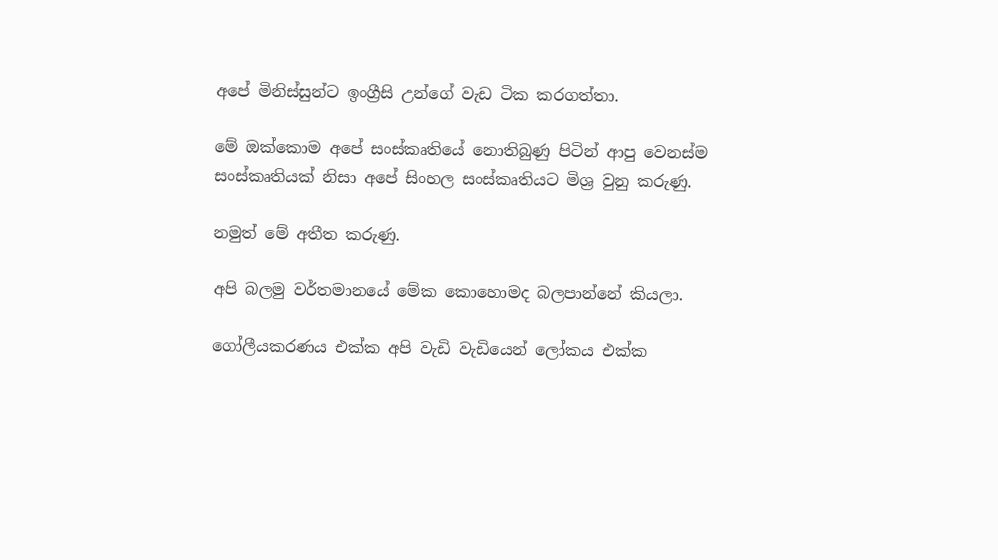අපේ මිනිස්සුන්ට ඉංග්‍රීසි උන්ගේ වැඩ ටික කරගත්තා.

මේ ඔක්කොම අපේ සංස්කෘතියේ නොතිබුණු පිටින් ආපු වෙනස්ම සංස්කෘතියක් නිසා අපේ සිංහල සංස්කෘතියට මිශ්‍ර වුනු කරුණු.

නමුත් මේ අතීත කරුණු.

අපි බලමු වර්තමානයේ මේක කොහොමද බලපාන්නේ කියලා.

ගෝලීයකරණය එක්ක අපි වැඩි වැඩියෙන් ලෝකය එක්ක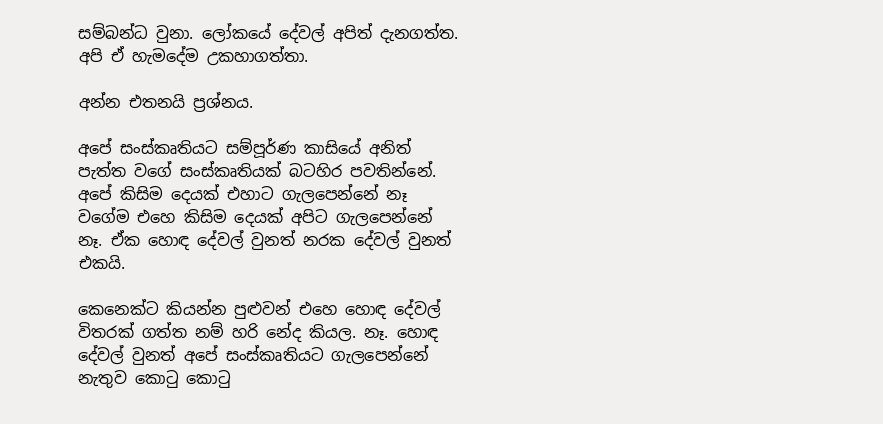සම්බන්ධ වුනා. ලෝකයේ දේවල් අපිත් දැනගත්ත. අපි ඒ හැමදේම උකහාගත්තා.

අන්න එතනයි ප්‍රශ්නය.

අපේ සංස්කෘතියට සම්පූර්ණ කාසියේ අනිත් පැත්ත වගේ සංස්කෘතියක් බටහිර පවතින්නේ. අපේ කිසිම දෙයක් එහාට ගැලපෙන්නේ නෑ වගේම එහෙ කිසිම දෙයක් අපිට ගැලපෙන්නේ නෑ. ඒක හොඳ දේවල් වුනත් නරක දේවල් වුනත් එකයි.

කෙනෙක්ට කියන්න පුළුවන් එහෙ හොඳ දේවල් විතරක් ගත්ත නම් හරි නේද කියල. නෑ. හොඳ දේවල් වුනත් අපේ සංස්කෘතියට ගැලපෙන්නේ නැතුව කොටු කොටු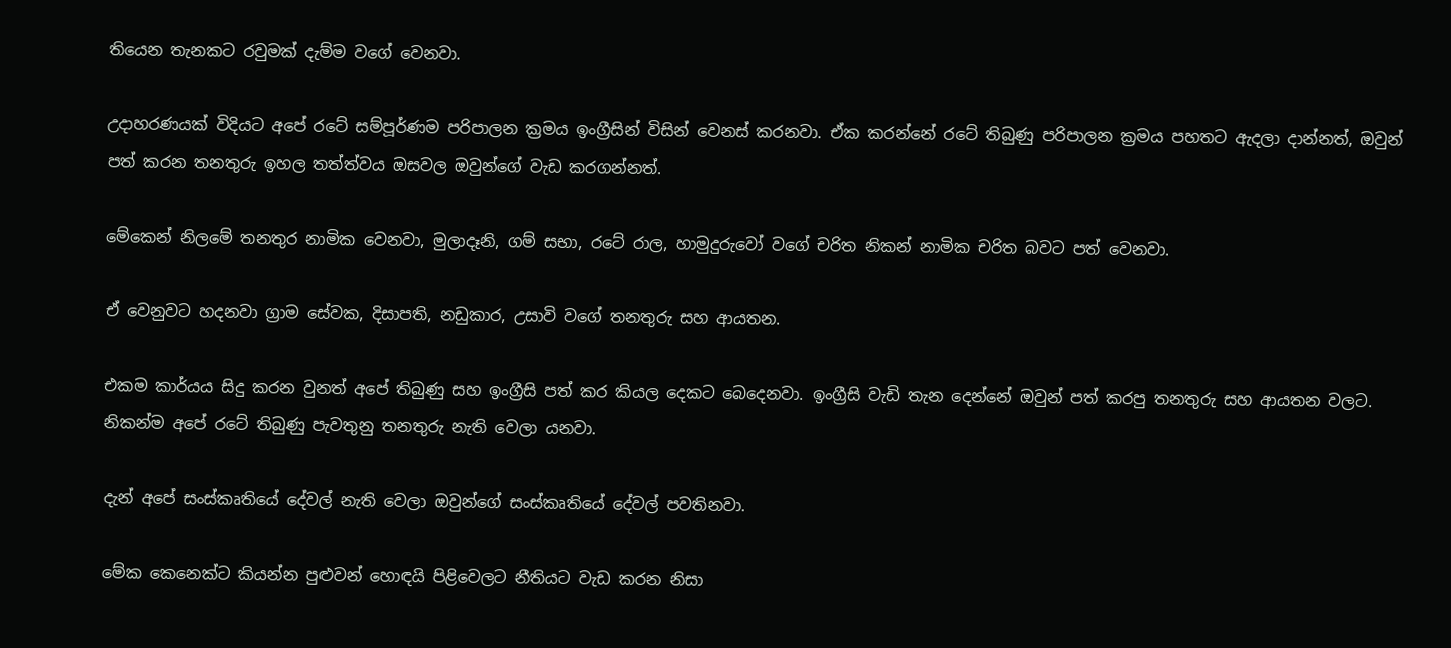තියෙන තැනකට රවුමක් දැම්ම වගේ වෙනවා.

උදාහරණයක් විදියට අපේ රටේ සම්පූර්ණම පරිපාලන ක්‍රමය ඉංග්‍රීසින් විසින් වෙනස් කරනවා. ඒක කරන්නේ රටේ තිබුණු පරිපාලන ක්‍රමය පහතට ඇදලා දාන්නත්, ඔවුන් පත් කරන තනතුරු ඉහල තත්ත්වය ඔසවල ඔවුන්ගේ වැඩ කරගන්නත්.

මේකෙන් නිලමේ තනතුර නාමික වෙනවා, මුලාදෑනි, ගම් සභා, රටේ රාල, හාමුදුරුවෝ වගේ චරිත නිකන් නාමික චරිත බවට පත් වෙනවා.

ඒ වෙනුවට හදනවා ග්‍රාම සේවක, දිසාපති, නඩුකාර, උසාවි වගේ තනතුරු සහ ආයතන.

එකම කාර්යය සිදු කරන වුනත් අපේ තිබුණු සහ ඉංග්‍රීසි පත් කර කියල දෙකට බෙදෙනවා. ඉංග්‍රීසි වැඩි තැන දෙන්නේ ඔවුන් පත් කරපු තනතුරු සහ ආයතන වලට. නිකන්ම අපේ රටේ තිබුණු පැවතුනු තනතුරු නැති වෙලා යනවා.

දැන් අපේ සංස්කෘතියේ දේවල් නැති වෙලා ඔවුන්ගේ සංස්කෘතියේ දේවල් පවතිනවා.

මේක කෙනෙක්ට කියන්න පුළුවන් හොඳයි පිළිවෙලට නීතියට වැඩ කරන නිසා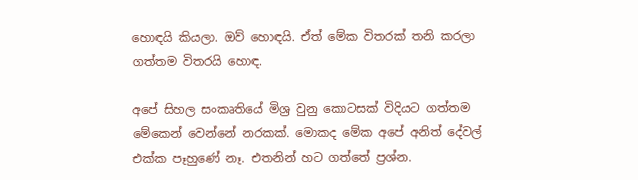හොඳයි කියලා. ඔව් හොඳයි. ඒත් මේක විතරක් තනි කරලා ගත්තම විතරයි හොඳ.

අපේ සිහල සංකෘතියේ මිශ්‍ර වුනු කොටසක් විදියට ගත්තම මේකෙන් වෙන්නේ නරකක්. මොකද මේක අපේ අනිත් දේවල් එක්ක පෑහුණේ නෑ. එතනින් හට ගත්තේ ප්‍රශ්න.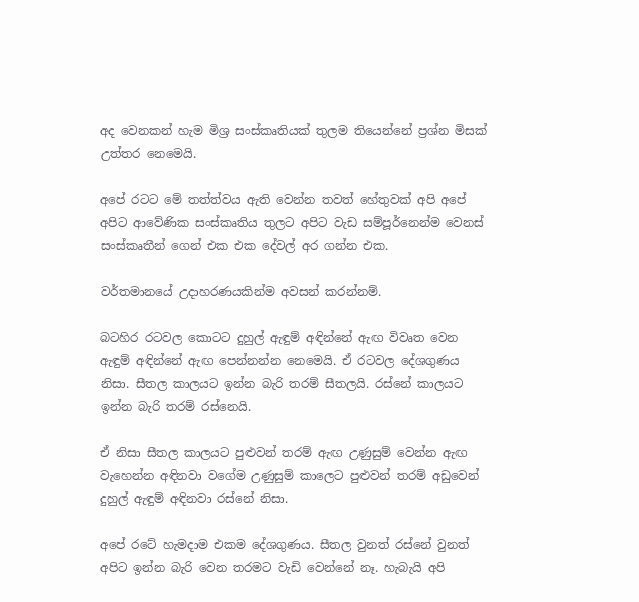අද වෙනකන් හැම මිශ්‍ර සංස්කෘතියක් තුලම තියෙන්නේ ප්‍රශ්න මිසක් උත්තර නෙමෙයි.

අපේ රටට මේ තත්ත්වය ඇති වෙන්න තවත් හේතුවක් අපි අපේ අපිට ආවේණික සංස්කෘතිය තුලට අපිට වැඩ සම්පූර්නෙන්ම වෙනස් සංස්කෘතීන් ගෙන් එක එක දේවල් අර ගන්න එක.

වර්තමානයේ උදාහරණයකින්ම අවසන් කරන්නම්.

බටහිර රටවල කොටට දුහුල් ඇඳුම් අඳින්නේ ඇඟ විවෘත වෙන ඇඳුම් අඳින්නේ ඇඟ පෙන්නන්න නෙමෙයි. ඒ රටවල දේශගුණය නිසා. සීතල කාලයට ඉන්න බැරි තරම් සීතලයි. රස්නේ කාලයට ඉන්න බැරි තරම් රස්නෙයි.

ඒ නිසා සීතල කාලයට පුළුවන් තරම් ඇඟ උණුසුම් වෙන්න ඇඟ වැහෙන්න අඳිනවා වගේම උණුසුම් කාලෙට පුළුවන් තරම් අඩුවෙන් දුහුල් ඇඳුම් අඳිනවා රස්නේ නිසා.

අපේ රටේ හැමදාම එකම දේශගුණය. සීතල වුනත් රස්නේ වුනත් අපිට ඉන්න බැරි වෙන තරමට වැඩි වෙන්නේ නෑ. හැබැයි අපි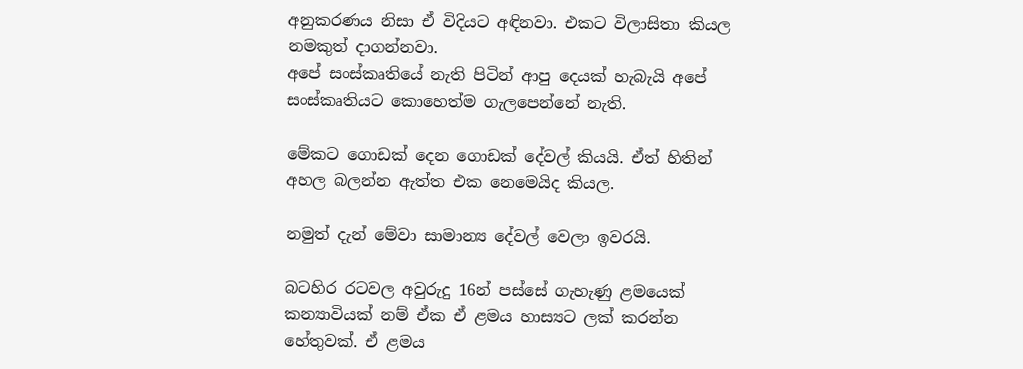අනුකරණය නිසා ඒ විදියට අඳිනවා. එකට විලාසිතා කියල නමකුත් දාගන්නවා.
අපේ සංස්කෘතියේ නැති පිටින් ආපු දෙයක් හැබැයි අපේ සංස්කෘතියට කොහෙත්ම ගැලපෙන්නේ නැති.

මේකට ගොඩක් දෙන ගොඩක් දේවල් කියයි. ඒත් හිතින් අහල බලන්න ඇත්ත එක නෙමෙයිද කියල.

නමුත් දැන් මේවා සාමාන්‍ය දේවල් වෙලා ඉවරයි.

බටහිර රටවල අවුරුදු 16න් පස්සේ ගැහැණු ළමයෙක් කන්‍යාවියක් නම් ඒක ඒ ළමය හාස්‍යට ලක් කරන්න හේතුවක්. ඒ ළමය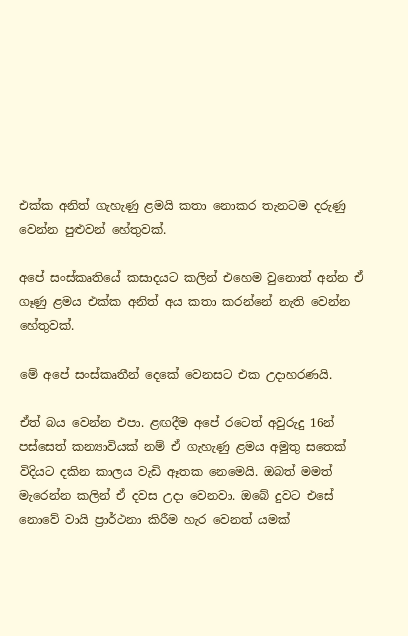එක්ක අනිත් ගැහැණු ළමයි කතා නොකර තැනටම දරුණු වෙන්න පුළුවන් හේතුවක්.

අපේ සංස්කෘතියේ කසාදයට කලින් එහෙම වුනොත් අන්න ඒ ගෑණු ළමය එක්ක අනිත් අය කතා කරන්නේ නැති වෙන්න හේතුවක්.

මේ අපේ සංස්කෘතීන් දෙකේ වෙනසට එක උදාහරණයි.

ඒත් බය වෙන්න එපා. ළඟදීම අපේ රටෙත් අවුරුදු 16න් පස්සෙත් කන්‍යාවියක් නම් ඒ ගැහැණු ළමය අමුතු සතෙක් විදියට දකින කාලය වැඩි ඈතක නෙමෙයි. ඔබත් මමත් මැරෙන්න කලින් ඒ දවස උදා වෙනවා. ඔබේ දුවට එසේ නොවේ වායි ප්‍රාර්ථනා කිරීම හැර වෙනත් යමක්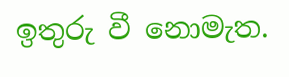ඉතුරු වී නොමැත.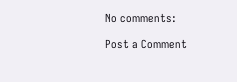No comments:

Post a Comment